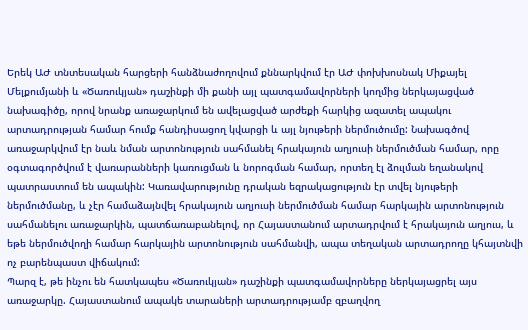Երեկ ԱԺ տնտեսական հարցերի հանձնաժողովում քննարկվում էր ԱԺ փոխխոսնակ Միքայել Մելքումյանի և «Ծառուկյան» դաշինքի մի քանի այլ պատգամավորների կողմից ներկայացված նախագիծը, որով նրանք առաջարկում են ավելացված արժեքի հարկից ազատել ապակու արտադրության համար հումք հանդիսացող կվարցի և այլ նյութերի ներմուծումը: Նախագծով առաջարկվում էր նաև նման արտոնություն սահմանել հրակայուն աղյուսի ներմուծման համար, որը օգտագործվում է վառարանների կառուցման և նորոգման համար, որտեղ էլ ձուլման եղանակով պատրաստում են ապակին: Կառավարությունը դրական եզրակացություն էր տվել նյութերի ներմուծմանը, և չէր համաձայնվել հրակայուն աղյուսի ներմուծման համար հարկային արտոնություն սահմանելու առաջարկին, պատճառաբանելով, որ Հայաստանում արտադրվում է հրակայուն աղյուս, և եթե ներմուծվողի համար հարկային արտոնություն սահմանվի, ապա տեղական արտադրողը կհայտնվի ոչ բարենպաստ վիճակում:
Պարզ է, թե ինչու են հատկապես «Ծառուկյան» դաշինքի պատգամավորները ներկայացրել այս առաջարկը. Հայաստանում ապակե տարաների արտադրությամբ զբաղվող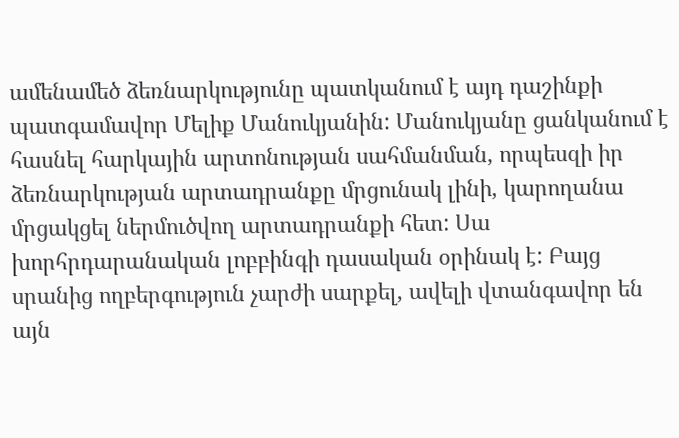ամենամեծ ձեռնարկությունը պատկանում է այդ դաշինքի պատգամավոր Մելիք Մանուկյանին: Մանուկյանը ցանկանում է հասնել հարկային արտոնության սահմանման, որպեսզի իր ձեռնարկության արտադրանքը մրցունակ լինի, կարողանա մրցակցել ներմուծվող արտադրանքի հետ: Սա խորհրդարանական լոբբինգի դասական օրինակ է: Բայց սրանից ողբերգություն չարժի սարքել, ավելի վտանգավոր են այն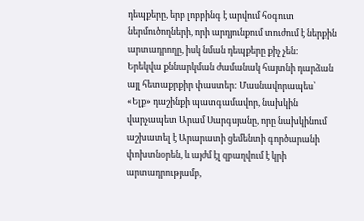դեպքերը, երբ լոբբինգ է արվում հօգուտ ներմուծողների, որի արդյունքում տուժում է ներքին արտադրողը, իսկ նման դեպքերը քիչ չեն:
Երեկվա քննարկման ժամանակ հայտնի դարձան այլ հետաքրքիր փաստեր: Մասնավորապես՝ «Ելք» դաշինքի պատգամավոր, նախկին վարչապետ Արամ Սարգսյանը, որը նախկինում աշխատել է Արարատի ցեմենտի գործարանի փոխտնօրեն, և այժմ էլ զբաղվում է կրի արտադրությամբ,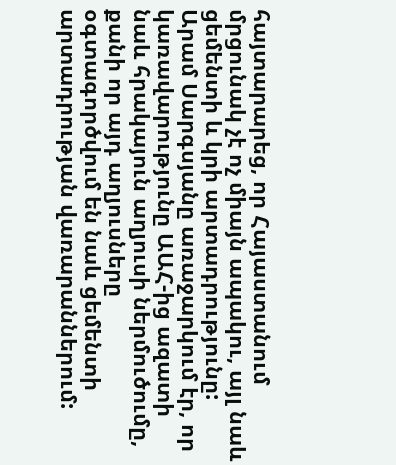հայտարարեց, որ Հայաստանում մրցունակ չէ ոչ միայն ապակու, այլ նաև ցեմենտի և կրի արտադրությունը: Արամ Սարգսյանը առաջարկում էր, որ կառավարությունը ԱԱՀ-ից ազատի նաև հրակայուն աղյուսի ներմուծումը, քանի որ այդ աղյուսները օգտագործվում են նաև ցեմենտի արտադրության վառարաններում: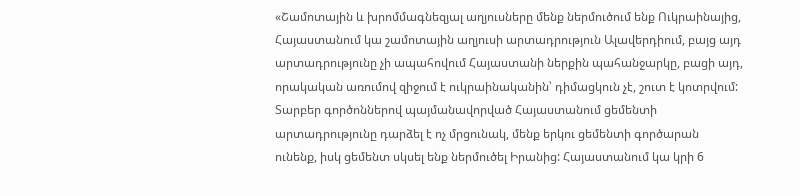«Շամոտային և խրոմմագնեզյալ աղյուսները մենք ներմուծում ենք Ուկրաինայից, Հայաստանում կա շամոտային աղյուսի արտադրություն Ալավերդիում, բայց այդ արտադրությունը չի ապահովում Հայաստանի ներքին պահանջարկը, բացի այդ, որակական առումով զիջում է ուկրաինականին՝ դիմացկուն չէ, շուտ է կոտրվում: Տարբեր գործոններով պայմանավորված Հայաստանում ցեմենտի արտադրությունը դարձել է ոչ մրցունակ, մենք երկու ցեմենտի գործարան ունենք, իսկ ցեմենտ սկսել ենք ներմուծել Իրանից: Հայաստանում կա կրի 6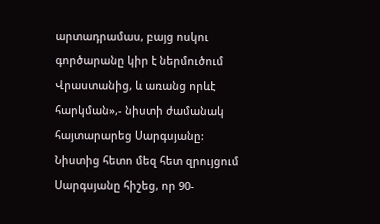արտադրամաս, բայց ոսկու գործարանը կիր է ներմուծում Վրաստանից, և առանց որևէ հարկման»,- նիստի ժամանակ հայտարարեց Սարգսյանը:
Նիստից հետո մեզ հետ զրույցում Սարգսյանը հիշեց, որ 90-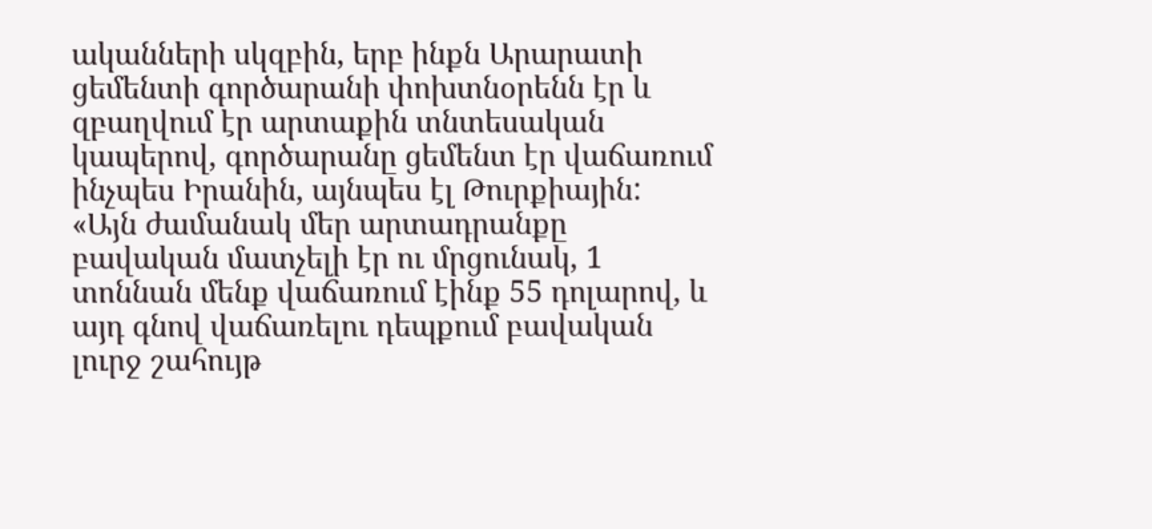ականների սկզբին, երբ ինքն Արարատի ցեմենտի գործարանի փոխտնօրենն էր և զբաղվում էր արտաքին տնտեսական կապերով, գործարանը ցեմենտ էր վաճառում ինչպես Իրանին, այնպես էլ Թուրքիային: «Այն ժամանակ մեր արտադրանքը բավական մատչելի էր ու մրցունակ, 1 տոննան մենք վաճառում էինք 55 դոլարով, և այդ գնով վաճառելու դեպքում բավական լուրջ շահույթ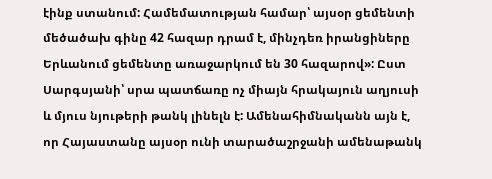էինք ստանում: Համեմատության համար՝ այսօր ցեմենտի մեծածախ գինը 42 հազար դրամ է, մինչդեռ իրանցիները Երևանում ցեմենտը առաջարկում են 30 հազարով»: Ըստ Սարգսյանի՝ սրա պատճառը ոչ միայն հրակայուն աղյուսի և մյուս նյութերի թանկ լինելն է: Ամենահիմնականն այն է, որ Հայաստանը այսօր ունի տարածաշրջանի ամենաթանկ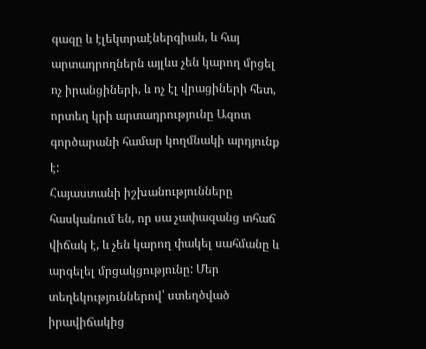գազը և էլեկտրաէներգիան, և հայ արտադրողներն այլևս չեն կարող մրցել ոչ իրանցիների, և ոչ էլ վրացիների հետ, որտեղ կրի արտադրությունը Ազոտ գործարանի համար կողմնակի արդյունք է:
Հայաստանի իշխանությունները հասկանում են, որ սա չափազանց տհաճ վիճակ է, և չեն կարող փակել սահմանը և արգելել մրցակցությունը: Մեր տեղեկություններով՝ ստեղծված իրավիճակից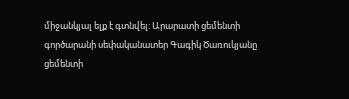միջանկյալ ելք է գտնվել: Արարատի ցեմենտի գործարանի սեփականատեր Գագիկ Ծառուկյանը ցեմենտի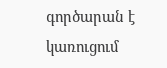գործարան է կառուցում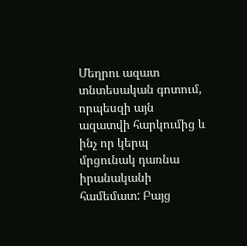Մեղրու ազատ տնտեսական գոտում, որպեսզի այն ազատվի հարկումից և ինչ որ կերպ մրցունակ դառնա իրանականի համեմատ: Բայց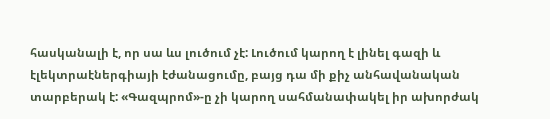հասկանալի է, որ սա ևս լուծում չէ: Լուծում կարող է լինել գազի և էլեկտրաէներգիայի էժանացումը, բայց դա մի քիչ անհավանական տարբերակ է: «Գազպրոմ»-ը չի կարող սահմանափակել իր ախորժակ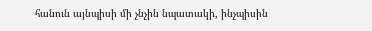հանուն այնպիսի մի չնչին նպատակի, ինչպիսին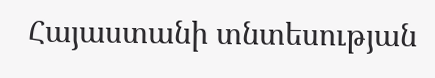Հայաստանի տնտեսության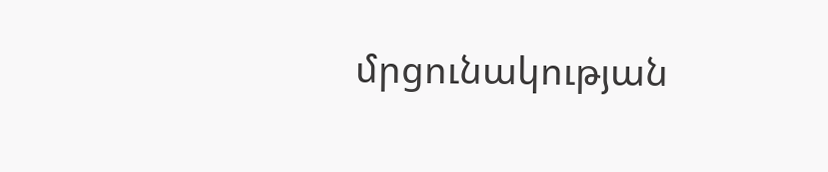մրցունակության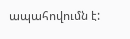ապահովումն է: